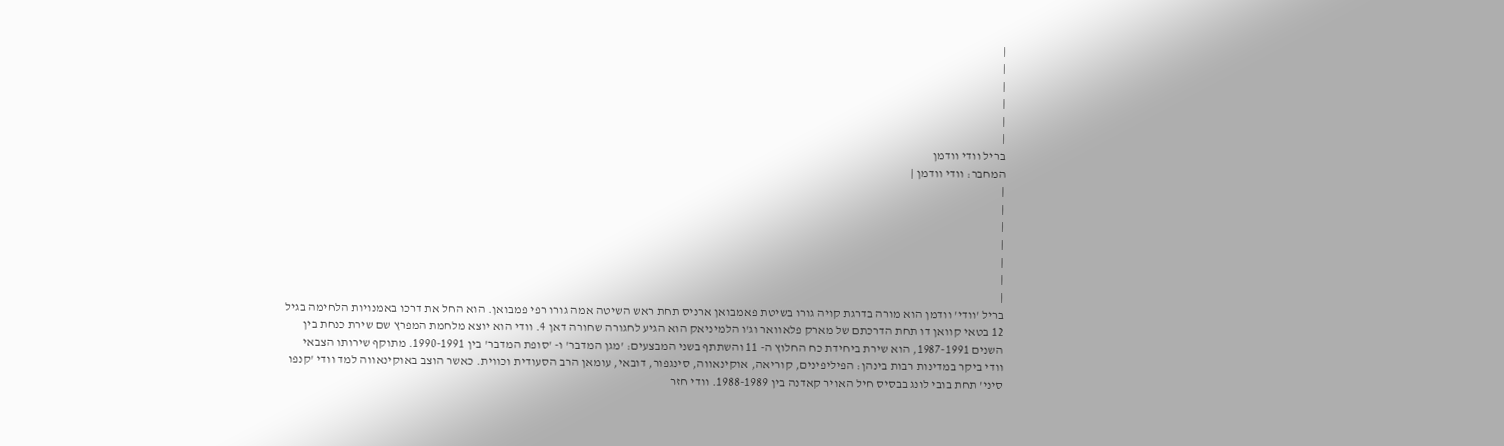|
|
|
|
|
|
בריל וודי וודמן
המחבר: וודי וודמן |
|
|
|
|
|
|
|
בריל 'וודי' וודמן הוא מורה בדרגת קויה גורו בשיטת פאמבואן ארניס תחת ראש השיטה אמה גורו רפי פמבואן. הוא החל את דרכו באמנויות הלחימה בגיל 12 בטאי קוואן דו תחת הדרכתם של מארק פלאוואר וג'ו הלמיניאק הוא הגיע לחגורה שחורה דאן 4. וודי הוא יוצא מלחמת המפרץ שם שירת כנחת בין השנים 1987-1991, הוא שירת ביחידת כח החלוץ ה- 11 והשתתף בשני המבצעים: 'מגן המדבר' ו- 'סופת המדבר' בין 1990-1991. מתוקף שירותו הצבאי וודי ביקר במדינות רבות בינהן: הפיליפינים, קוריאה, אוקינאווה, סינגפור, דובאי, עומאן הרב הסעודית וכווית. כאשר הוצב באוקינאווה למד וודי 'קנפו סיני' תחת בובי לונג בבסיס חיל האויר קאדנה בין 1988-1989. וודי חזר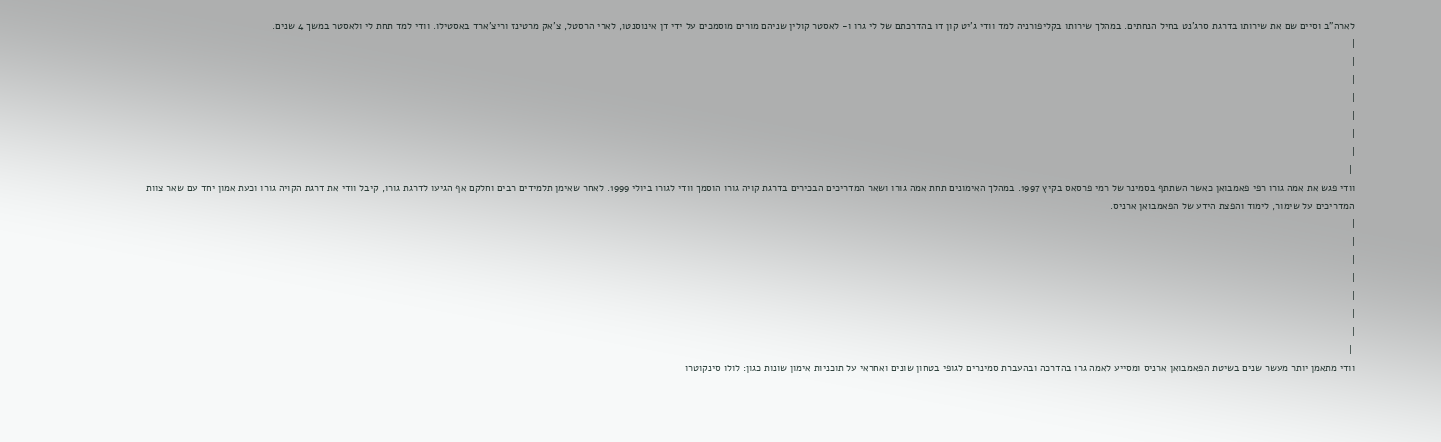לארה"ב וסיים שם את שירותו בדרגת סרג'נט בחיל הנחתים. במהלך שירותו בקליפורניה למד וודי ג'יט קון דו בהדרכתם של לי גרו ו- לאסטר קולין שניהם מורים מוסמכים על ידי דן אינוסנטו, לארי הרסטל, צ'אק מרטינז וריצ'ארד באסטילו. וודי למד תחת לי ולאסטר במשך 4 שנים.
|
|
|
|
|
|
|
 |
וודי פגש את אמה גורו רפי פאמבואן כאשר השתתף בסמינר של רמי פרסאס בקיץ 1997. במהלך האימונים תחת אמה גורו ושאר המדריכים הבכירים בדרגת קויה גורו הוסמך וודי לגורו ביולי 1999. לאחר שאימן תלמידים רבים וחלקם אף הגיעו לדרגת גורו, קיבל וודי את דרגת הקויה גורו וכעת אמון יחד עם שאר צוות המדריכים על שימור, לימוד והפצת הידע של הפאמבואן ארניס.
|
|
|
|
|
|
|
 |
וודי מתאמן יותר מעשר שנים בשיטת הפאמבואן ארניס ומסייע לאמה גרו בהדרכה ובהעברת סמינרים לגופי בטחון שונים ואחראי על תוכניות אימון שונות כגון: לולו סינקוטרו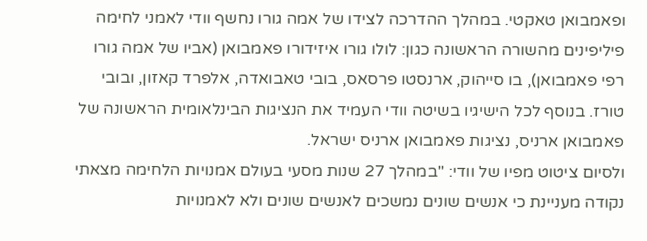ופאמבואן טאקטי. במהלך ההדרכה לצידו של אמה גורו נחשף וודי לאמני לחימה פיליפינים מהשורה הראשונה כגון: לולו גורו איזידורו פאמבואן (אביו של אמה גורו רפי פאמבואן), בו סייהוק, ארנסטו פרסאס, בובי טאבואדה, אלפרד קאזון, ובובי טורז. בנוסף לכל הישיגיו בשיטה וודי העמיד את הנציגות הבינלאומית הראשונה של פאמבואן ארניס, נציגות פאמבואן ארניס ישראל.
ולסיום ציטוט מפיו של וודי: "במהלך 27 שנות מסעי בעולם אמנויות הלחימה מצאתי נקודה מעניינת כי אנשים שונים נמשכים לאנשים שונים ולא לאמנויות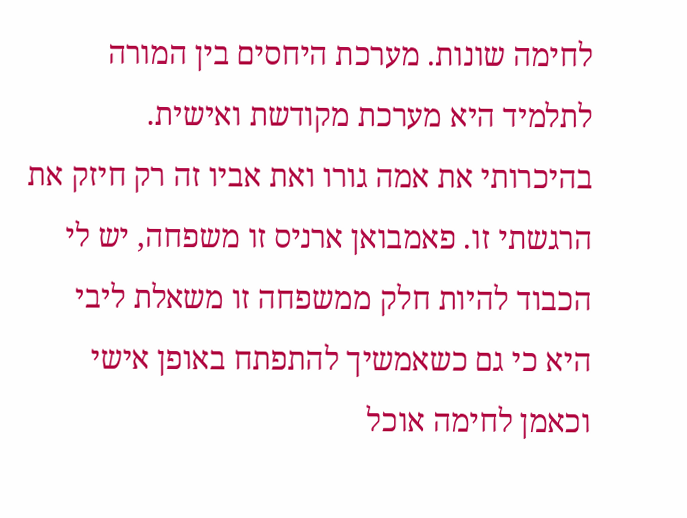לחימה שונות. מערכת היחסים בין המורה לתלמיד היא מערכת מקודשת ואישית. בהיכרותי את אמה גורו ואת אביו זה רק חיזק את הרגשתי זו. פאמבואן ארניס זו משפחה, יש לי הכבוד להיות חלק ממשפחה זו משאלת ליבי היא כי גם כשאמשיך להתפתח באופן אישי וכאמן לחימה אוכל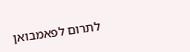לתרום לפאמבואן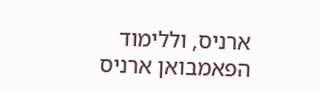ארניס, וללימוד הפאמבואן ארניס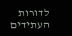לדורות העתידים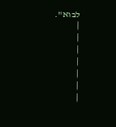לבוא".
|
|
|
|
|
|
|